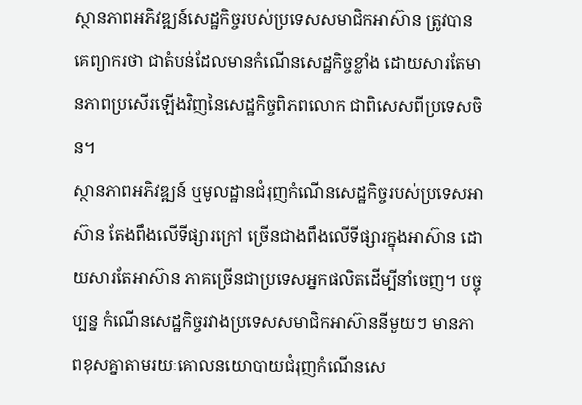ស្ថានភាពអភិវឌ្ឍន៍សេដ្ឋកិច្ចរបស់ប្រទេសសមាជិកអាស៊ាន ត្រូវបានគេព្យាករថា ជាតំបន់ដែលមានកំណើនសេដ្ឋកិច្ចខ្លាំង ដោយសារតែមានភាពប្រសើរឡើងវិញនៃសេដ្ឋកិច្ចពិភពលោក ជាពិសេសពីប្រទេសចិន។
ស្ថានភាពអភិវឌ្ឍន៍ ឬមូលដ្ឋានជំរុញកំណើនសេដ្ឋកិច្ចរបស់ប្រទេសអាស៊ាន តែងពឹងលើទីផ្សារក្រៅ ច្រើនជាងពឹងលើទីផ្សារក្នុងអាស៊ាន ដោយសារតែអាស៊ាន ភាគច្រើនជាប្រទេសអ្នកផលិតដើម្បីនាំចេញ។ បច្ចុប្បន្ន កំណើនសេដ្ឋកិច្ចរវាងប្រទេសសមាជិកអាស៊ាននីមួយៗ មានភាពខុសគ្នាតាមរយៈគោលនយោបាយជំរុញកំណើនសេ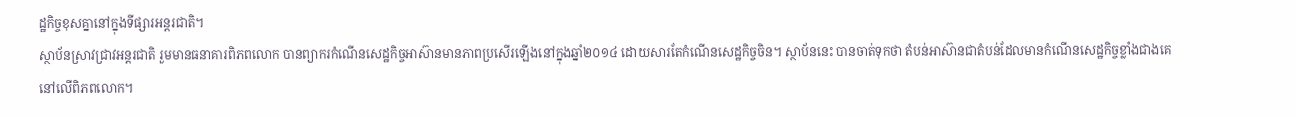ដ្ឋកិច្ចខុសគ្នានៅក្នុងទីផ្សារអន្តរជាតិ។
ស្ថាប័នស្រាវជ្រាវអន្តរជាតិ រួមមានធនាគារពិភពលោក បានព្យាករកំណើនសេដ្ឋកិច្ចអាស៊ានមានភាពប្រសើរឡើងនៅក្នុងឆ្នាំ២០១៤ ដោយសារតែកំណើនសេដ្ឋកិច្ចចិន។ ស្ថាប័ននេះ បានចាត់ទុកថា តំបន់អាស៊ានជាតំបន់ដែលមានកំណើនសេដ្ឋកិច្ចខ្លាំងជាងគេនៅលើពិភពលោក។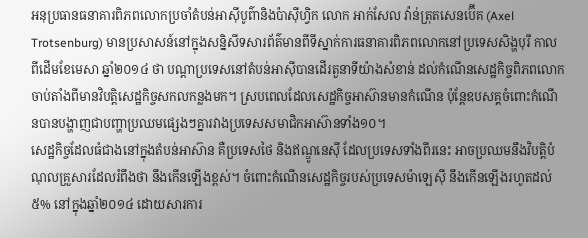អនុប្រធានធនាគារពិភពលោកប្រចាំតំបន់អាស៊ីបូព៌ានិងប៉ាស៊ីហ្វិក លោក អាក់សែល វ៉ាន់ត្រុតសេនប៊ើគ (Axel Trotsenburg) មានប្រសាសន៍នៅក្នុងសន្និសីទសារព័ត៌មានពីទីស្នាក់ការធនាគារពិភពលោកនៅប្រទេសសិង្ហបុរី កាលពីដើមខែមេសា ឆ្នាំ២០១៤ ថា បណ្ដាប្រទេសនៅតំបន់អាស៊ីបានដើរតួនាទីយ៉ាងសំខាន់ ដល់កំណើនសេដ្ឋកិច្ចពិភពលោក ចាប់តាំងពីមានវិបត្តិសេដ្ឋកិច្ចសកលកន្លងមក។ ស្របពេលដែលសេដ្ឋកិច្ចអាស៊ានមានកំណើន ប៉ុន្តែឧបសគ្គចំពោះកំណើនបានបង្ហាញជាបញ្ហាប្រឈមផ្សេងៗគ្នារវាងប្រទេសសមាជិកអាស៊ានទាំង១០។
សេដ្ឋកិច្ចដែលធំជាងនៅក្នុងតំបន់អាស៊ាន គឺប្រទេសថៃ និងឥណ្ឌូនេស៊ី ដែលប្រទេសទាំងពីរនេះ អាចប្រឈមនឹងវិបត្តិបំណុលគ្រួសារដែលរំពឹងថា នឹងកើនឡើងខ្ពស់។ ចំពោះកំណើនសេដ្ឋកិច្ចរបស់ប្រទេសម៉ាឡេស៊ី នឹងកើនឡើងរហូតដល់ ៥% នៅក្នុងឆ្នាំ២០១៤ ដោយសារការ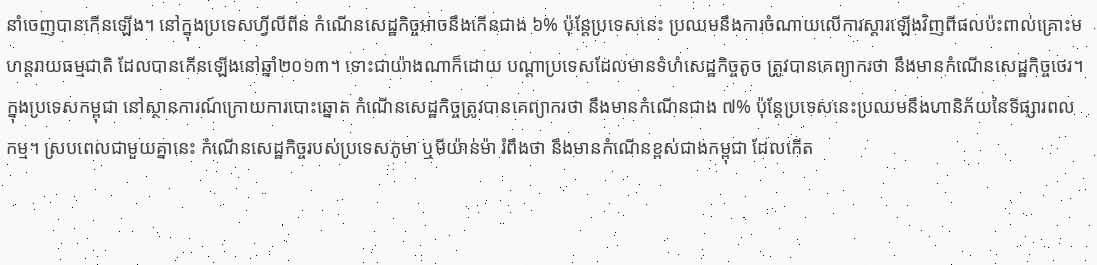នាំចេញបានកើនឡើង។ នៅក្នុងប្រទេសហ្វីលីពីន កំណើនសេដ្ឋកិច្ចអាចនឹងកើនជាង ៦% ប៉ុន្តែប្រទេសនេះ ប្រឈមនឹងការចំណាយលើការស្ដារឡើងវិញពីផលប៉ះពាល់គ្រោះមហន្តរាយធម្មជាតិ ដែលបានកើនឡើងនៅឆ្នាំ២០១៣។ ទោះជាយ៉ាងណាក៏ដោយ បណ្ដាប្រទេសដែលមានទំហំសេដ្ឋកិច្ចតូច ត្រូវបានគេព្យាករថា នឹងមានកំណើនសេដ្ឋកិច្ចថេរ។
ក្នុងប្រទេសកម្ពុជា នៅស្ថានការណ៍ក្រោយការបោះឆ្នោត កំណើនសេដ្ឋកិច្ចត្រូវបានគេព្យាករថា នឹងមានកំណើនជាង ៧% ប៉ុន្តែប្រទេសនេះប្រឈមនឹងហានិភ័យនៃទីផ្សារពលកម្ម។ ស្របពេលជាមួយគ្នានេះ កំណើនសេដ្ឋកិច្ចរបស់ប្រទេសភូមា ឬមីយ៉ាន់ម៉ា រំពឹងថា នឹងមានកំណើនខ្ពស់ជាងកម្ពុជា ដែលកើត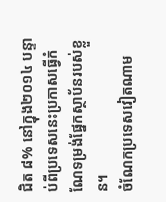ជិត ៨% នៅក្នុង២០១៤ បន្ទាប់ពីប្រទេសនេះប្រកាសធ្វើកំណែទម្រង់ផ្នែកស្ថាប័នរបស់ខ្លួន។
ចំណែកប្រទេសវៀតណាម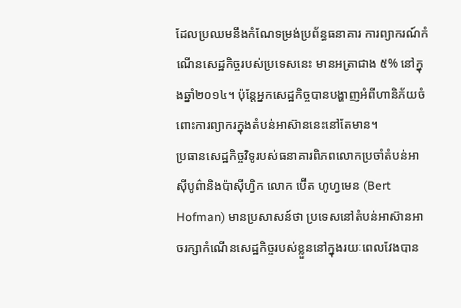ដែលប្រឈមនឹងកំណែទម្រង់ប្រព័ន្ធធនាគារ ការព្យាករណ៍កំណើនសេដ្ឋកិច្ចរបស់ប្រទេសនេះ មានអត្រាជាង ៥% នៅក្នុងឆ្នាំ២០១៤។ ប៉ុន្តែអ្នកសេដ្ឋកិច្ចបានបង្ហាញអំពីហានិភ័យចំពោះការព្យាករក្នុងតំបន់អាស៊ាននេះនៅតែមាន។
ប្រធានសេដ្ឋកិច្ចវិទូរបស់ធនាគារពិភពលោកប្រចាំតំបន់អាស៊ីបូព៌ានិងប៉ាស៊ីហ្វិក លោក ប៊ើត ហូហ្វមេន (Bert Hofman) មានប្រសាសន៍ថា ប្រទេសនៅតំបន់អាស៊ានអាចរក្សាកំណើនសេដ្ឋកិច្ចរបស់ខ្លួននៅក្នុងរយៈពេលវែងបាន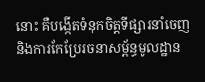នោះ គឺបង្កើតទំនុកចិត្តទីផ្សារនាំចេញ និងការកែប្រែរចនាសម្ព័ន្ធមូលដ្ឋាន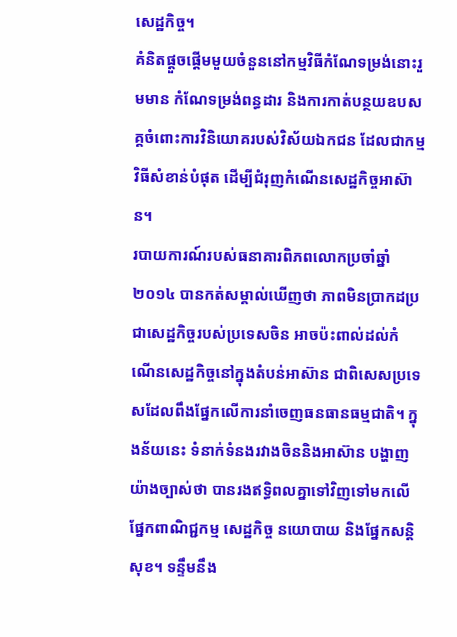សេដ្ឋកិច្ច។
គំនិតផ្ដួចផ្ដើមមួយចំនួននៅកម្មវិធីកំណែទម្រង់នោះរួមមាន កំណែទម្រង់ពន្ធដារ និងការកាត់បន្ថយឧបសគ្គចំពោះការវិនិយោគរបស់វិស័យឯកជន ដែលជាកម្មវិធីសំខាន់បំផុត ដើម្បីជំរុញកំណើនសេដ្ឋកិច្ចអាស៊ាន។
របាយការណ៍របស់ធនាគារពិភពលោកប្រចាំឆ្នាំ២០១៤ បានកត់សម្គាល់ឃើញថា ភាពមិនប្រាកដប្រជាសេដ្ឋកិច្ចរបស់ប្រទេសចិន អាចប៉ះពាល់ដល់កំណើនសេដ្ឋកិច្ចនៅក្នុងតំបន់អាស៊ាន ជាពិសេសប្រទេសដែលពឹងផ្នែកលើការនាំចេញធនធានធម្មជាតិ។ ក្នុងន័យនេះ ទំនាក់ទំនងរវាងចិននិងអាស៊ាន បង្ហាញយ៉ាងច្បាស់ថា បានរងឥទ្ធិពលគ្នាទៅវិញទៅមកលើផ្នែកពាណិជ្ជកម្ម សេដ្ឋកិច្ច នយោបាយ និងផ្នែកសន្តិសុខ។ ទន្ទឹមនឹង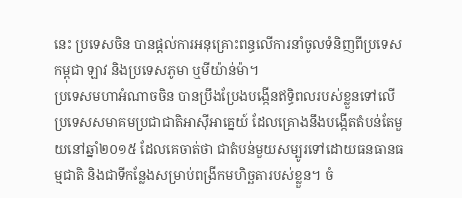នេះ ប្រទេសចិន បានផ្ដល់ការអនុគ្រោះពន្ធលើការនាំចូលទំនិញពីប្រទេសកម្ពុជា ឡាវ និងប្រទេសភូមា ឬមីយ៉ាន់ម៉ា។
ប្រទេសមហាអំណាចចិន បានប្រឹងប្រែងបង្កើនឥទ្ធិពលរបស់ខ្លួនទៅលើប្រទេសសមាគមប្រជាជាតិអាស៊ីអាគ្នេយ៍ ដែលគ្រោងនឹងបង្កើតតំបន់តែមួយនៅឆ្នាំ២០១៥ ដែលគេចាត់ថា ជាតំបន់មួយសម្បូរទៅដោយធនធានធម្មជាតិ និងជាទីកន្លែងសម្រាប់ពង្រីកមហិច្ឆតារបស់ខ្លួន។ ចំ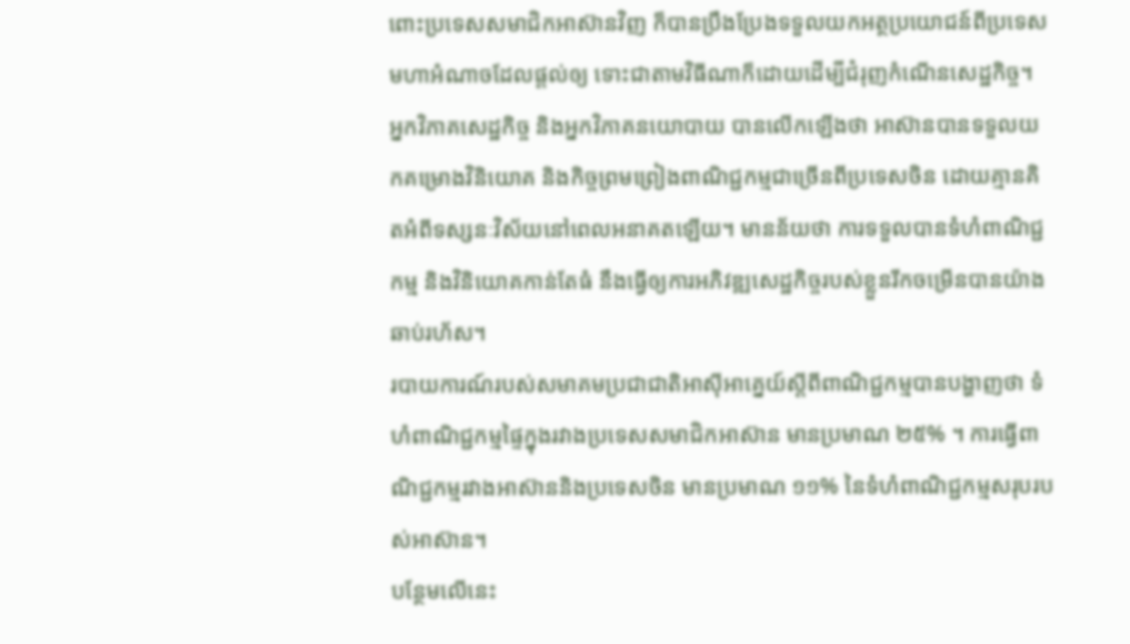ពោះប្រទេសសមាជិកអាស៊ានវិញ ក៏បានប្រឹងប្រែងទទួលយកអត្ថប្រយោជន៍ពីប្រទេសមហាអំណាចដែលផ្ដល់ឲ្យ ទោះជាតាមវិធីណាក៏ដោយដើម្បីជំរុញកំណើនសេដ្ឋកិច្ច។
អ្នកវិភាគសេដ្ឋកិច្ច និងអ្នកវិភាគនយោបាយ បានលើកឡើងថា អាស៊ានបានទទួលយកគម្រោងវិនិយោគ និងកិច្ចព្រមព្រៀងពាណិជ្ជកម្មជាច្រើនពីប្រទេសចិន ដោយគ្មានគិតអំពីទស្សនៈវិស័យនៅពេលអនាគតឡើយ។ មានន័យថា ការទទួលបានទំហំពាណិជ្ជកម្ម និងវិនិយោគកាន់តែធំ នឹងធ្វើឲ្យការអភិវឌ្ឍសេដ្ឋកិច្ចរបស់ខ្លួនរីកចម្រើនបានយ៉ាងឆាប់រហ័ស។
របាយការណ៍របស់សមាគមប្រជាជាតិអាស៊ីអាគ្នេយ៍ស្ដីពីពាណិជ្ជកម្មបានបង្ហាញថា ទំហំពាណិជ្ជកម្មផ្ទៃក្នុងរវាងប្រទេសសមាជិកអាស៊ាន មានប្រមាណ ២៥% ។ ការធ្វើពាណិជ្ជកម្មរវាងអាស៊ាននិងប្រទេសចិន មានប្រមាណ ១១% នៃទំហំពាណិជ្ជកម្មសរុបរបស់អាស៊ាន។
បន្ថែមលើនេះ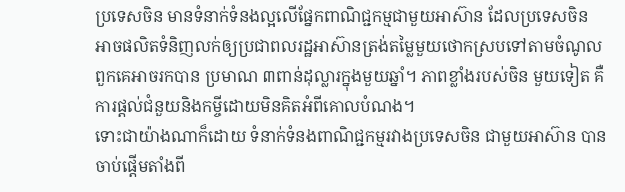ប្រទេសចិន មានទំនាក់ទំនងល្អលើផ្នែកពាណិជ្ជកម្មជាមួយអាស៊ាន ដែលប្រទេសចិន អាចផលិតទំនិញលក់ឲ្យប្រជាពលរដ្ឋអាស៊ានត្រង់តម្លៃមួយថោកស្របទៅតាមចំណូលពួកគេអាចរកបាន ប្រមាណ ៣ពាន់ដុល្លារក្នុងមួយឆ្នាំ។ ភាពខ្លាំងរបស់ចិន មួយទៀត គឺការផ្ដល់ជំនួយនិងកម្ចីដោយមិនគិតអំពីគោលបំណង។
ទោះជាយ៉ាងណាក៏ដោយ ទំនាក់ទំនងពាណិជ្ជកម្មរវាងប្រទេសចិន ជាមួយអាស៊ាន បានចាប់ផ្ដើមតាំងពី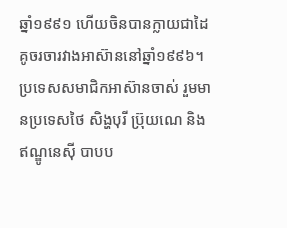ឆ្នាំ១៩៩១ ហើយចិនបានក្លាយជាដៃគូចរចារវាងអាស៊ាននៅឆ្នាំ១៩៩៦។
ប្រទេសសមាជិកអាស៊ានចាស់ រួមមានប្រទេសថៃ សិង្ហបុរី ប្រ៊ុយណេ និងឥណ្ឌូនេស៊ី បាបប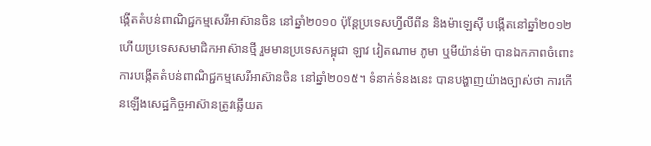ង្កើតតំបន់ពាណិជ្ជកម្មសេរីអាស៊ានចិន នៅឆ្នាំ២០១០ ប៉ុន្តែប្រទេសហ្វីលីពីន និងម៉ាឡេស៊ី បង្កើតនៅឆ្នាំ២០១២ ហើយប្រទេសសមាជិកអាស៊ានថ្មី រួមមានប្រទេសកម្ពុជា ឡាវ វៀតណាម ភូមា ឬមីយ៉ាន់ម៉ា បានឯកភាពចំពោះការបង្កើតតំបន់ពាណិជ្ជកម្មសេរីអាស៊ានចិន នៅឆ្នាំ២០១៥។ ទំនាក់ទំនងនេះ បានបង្ហាញយ៉ាងច្បាស់ថា ការកើនឡើងសេដ្ឋកិច្ចអាស៊ានត្រូវឆ្លើយត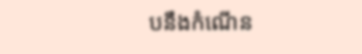បនឹងកំណើន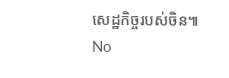សេដ្ឋកិច្ចរបស់ចិន៕
No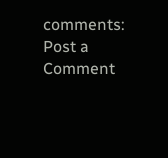comments:
Post a Comment